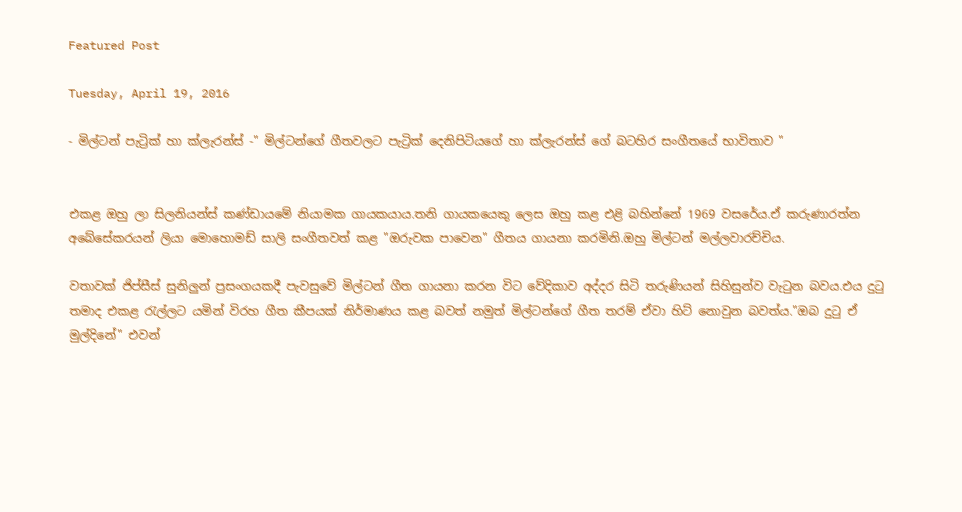Featured Post

Tuesday, April 19, 2016

- මිල්ටන් පැට්‍රික් හා ක්ලැරන්ස් -" මිල්ටන්ගේ ගීතවලට පැට්‍රික් දෙනිපිටියගේ හා ක්ලැරන්ස් ගේ බටහිර සංගීතයේ භාවිතාව "


එකළ ඔහු ලා සිලනියන්ස් කණ්ඩායමේ නියාමක ගායකයාය.තනි ගායකයෙකු ලෙස ඔහු කළ එළි බහින්නේ 1969 වසරේය.ඒ කරුණාරත්න අබේසේකරයන් ලියා මොහොමඩ් සාලි සංගීතවත් කළ "ඔරුවක පාවෙන" ගීතය ගායනා කරමිනි.ඔහු මිල්ටන් මල්ලවාරච්චිය.

වතාවක් ජිප්සීස් සුනිලුන් ප්‍රසංගයකදී පැවසුවේ මිල්ටන් ගීත ගායනා කරන විට වේදිකාව අද්දර සිටි තරුණියන් සිහිසුන්ව වැටුන බවය.එය දුටු තමාද එකළ රැල්ලට යමින් විරහ ගීත කීපයක් නිර්මාණය කළ බවත් නමුත් මිල්ටන්ගේ ගීත තරම් ඒවා හිට් නොවුන බවත්ය."ඔබ දුටු ඒ මුල්දිනේ" එවන්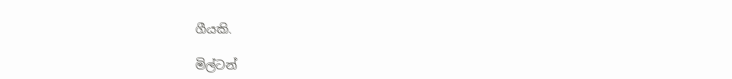ගීයකි.

මිල්ටන්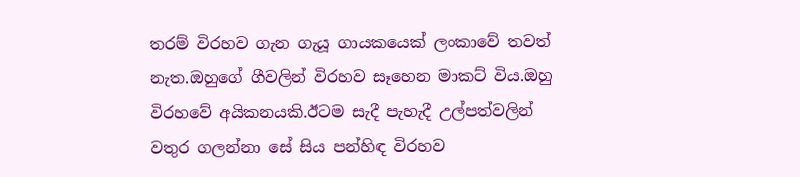තරම් විරහව ගැන ගැයූ ගායකයෙක් ලංකාවේ තවත් නැත.ඔහුගේ ගීවලින් විරහව සෑහෙන මාකට් විය.ඔහු විරහවේ අයිකනයකි.ඊටම සැදී පැහැදී උල්පත්වලින් වතුර ගලන්නා සේ සිය පන්හිඳ විරහව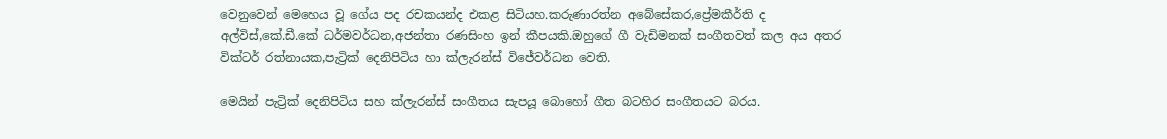වෙනුවෙන් මෙහෙය වූ ගේය පද රචකයන්ද එකළ සිටියහ.කරුණාරත්න අබේසේකර,ප්‍රේමකීර්ති ද අල්විස්,කේ.ඩී.කේ ධර්මවර්ධන,අජන්තා රණසිංහ ඉන් කීපයකි.ඔහුගේ ගී වැඩිමනක් සංගීතවත් කල අය අතර වික්ටර් රත්නායක,පැට්‍රික් දෙනිපිටිය හා ක්ලැරන්ස් විජේවර්ධන වෙති.

මෙයින් පැට්‍රික් දෙනිපිටිය සහ ක්ලැරන්ස් සංගීතය සැපයූ බොහෝ ගීත බටහිර සංගීතයට බරය.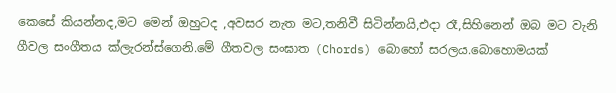කෙසේ කියන්නද,මට මෙන් ඔහුටද ,අවසර නැත මට,තනිවී සිටින්නයි,එදා රෑ,සිහිනෙන් ඔබ මට වැනි ගීවල සංගීතය ක්ලැරන්ස්ගෙනි.මේ ගීතවල සංඝාත (Chords) බොහෝ සරලය.බොහොමයක්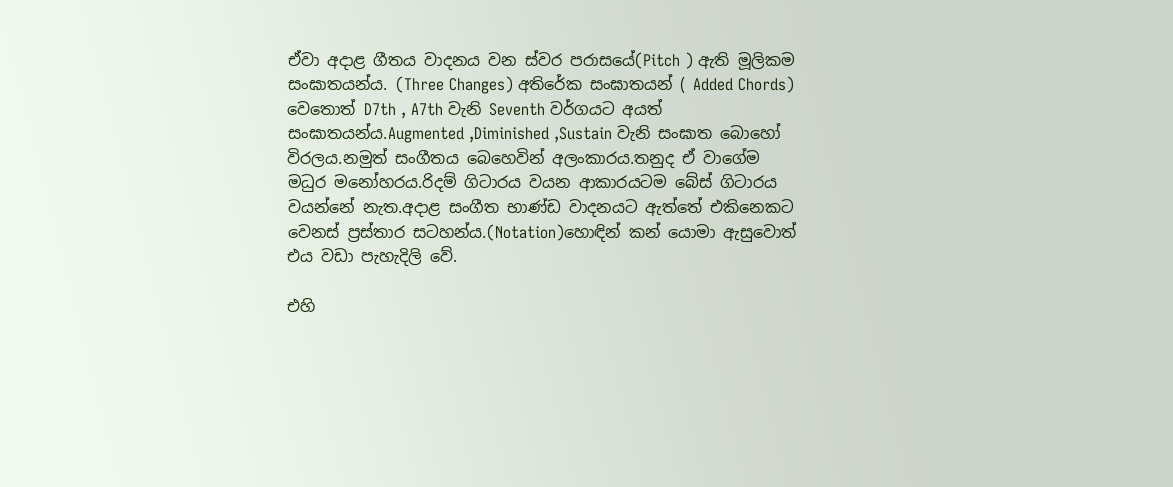ඒවා අදාළ ගීතය වාදනය වන ස්වර පරාසයේ(Pitch ) ඇති මූලිකම සංඝාතයන්ය. (Three Changes) අතිරේක සංඝාතයන් ( Added Chords) වෙතොත් D7th , A7th වැනි Seventh වර්ගයට අයත් සංඝාතයන්ය.Augmented ,Diminished ,Sustain වැනි සංඝාත බොහෝ විරලය.නමුත් සංගීතය බෙහෙවින් අලංකාරය.තනුද ඒ වාගේම මධුර මනෝහරය.රිදම් ගිටාරය වයන ආකාරයටම බේස් ගිටාරය වයන්නේ නැත.අදාළ සංගීත භාණ්ඩ වාදනයට ඇත්තේ එකිනෙකට වෙනස් ප්‍රස්තාර සටහන්ය.(Notation)හොඳින් කන් යොමා ඇසුවොත් එය වඩා පැහැදිලි වේ.

එහි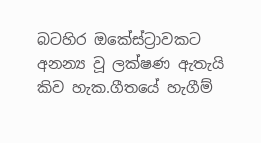බටහිර ඔකේස්ට්‍රාවකට අනන්‍ය වූ ලක්ෂණ ඇතැයි කිව හැක.ගීතයේ හැගීම්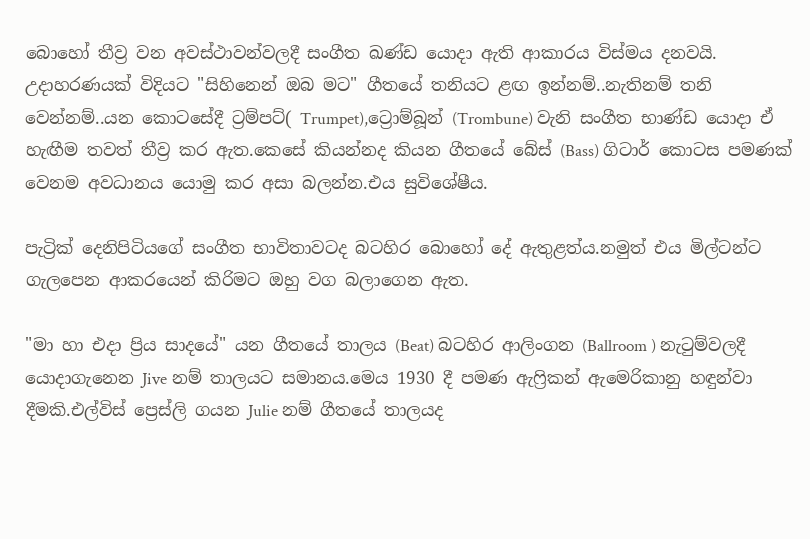බොහෝ තීව්‍ර වන අවස්ථාවන්වලදී සංගීත ඛණ්ඩ යොදා ඇති ආකාරය විස්මය දනවයි.
උදාහරණයක් විදියට "සිහිනෙන් ඔබ මට" ගීතයේ තනියට ළඟ ඉන්නම්..නැතිනම් තනි වෙන්නම්..යන කොටසේදී ට්‍රම්පට්( Trumpet),ට්‍රොම්බූන් (Trombune) වැනි සංගීත භාණ්ඩ යොදා ඒ හැඟීම තවත් තීව්‍ර කර ඇත.කෙසේ කියන්නද කියන ගීතයේ බේස් (Bass) ගිටාර් කොටස පමණක් වෙනම අවධානය යොමු කර අසා බලන්න.එය සුවිශේෂීය.

පැට්‍රික් දෙනිපිටියගේ සංගීත භාවිතාවටද බටහිර බොහෝ දේ ඇතුළත්ය.නමුත් එය මිල්ටන්ට ගැලපෙන ආකරයෙන් කිරිමට ඔහු වග බලාගෙන ඇත.

"මා හා එදා ප්‍රිය සාදයේ" යන ගීතයේ තාලය (Beat) බටහිර ආලිංගන (Ballroom ) නැටුම්වලදී යොදාගැනෙන Jive නම් තාලයට සමානය.මෙය 1930 දී පමණ ඇෆ්‍රිකන් ඇමෙරිකානු හඳුන්වා දීමකි.එල්විස් ප්‍රෙස්ලි ගයන Julie නම් ගීතයේ තාලයද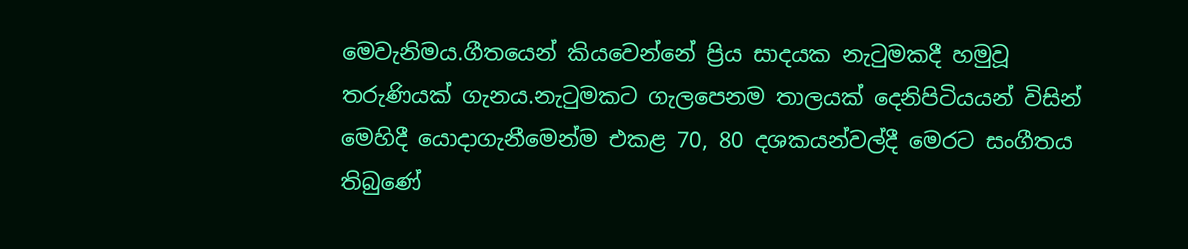මෙවැනිමය.ගීතයෙන් කියවෙන්නේ ප්‍රිය සාදයක නැටුමකදී හමුවූ තරුණියක් ගැනය.නැටුමකට ගැලපෙනම තාලයක් දෙනිපිටියයන් විසින් මෙහිදී යොදාගැනීමෙන්ම එකළ 70, 80 දශකයන්වල්දී මෙරට සංගීතය තිබුණේ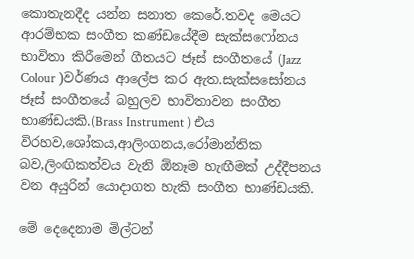කොතැනදීද යන්න සනාත කෙරේ.තවද මෙයට ආරම්භක සංගීත කණ්ඩයේදීම සැක්සෆෝනය භාවිතා කිරීමෙන් ගීතයට ජෑස් සංගීතයේ (Jazz Colour )වර්ණය ආලේප කර ඇත.සැක්සසෝනය ජෑස් සංගීතයේ බහුලව භාවිතාවන සංගීත භාණ්ඩයකි.(Brass Instrument ) එය විරහව,ශෝකය,ආලිංගනය,රෝමාන්තික බව,ලිංඟිකත්වය වැනි ඕනෑම හැඟීමක් උද්දීපනය වන අයුරින් යොදාගත හැකි සංගීත භාණ්ඩයකි.

මේ දෙදෙනාම මිල්ටන්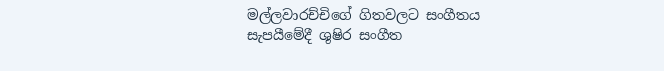මල්ලවාරච්චිගේ ගිතවලට සංගීතය සැපයීමේදී ශුෂිර සංගීත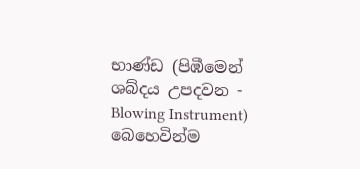භාණ්ඩ (පිඹීමෙන් ශබ්දය උපදවන - Blowing Instrument) බෙහෙවින්ම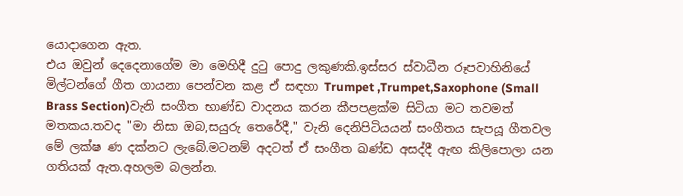යොදාගෙන ඇත.
එය ඔවුන් දෙදෙනාගේම මා මෙහිදී දුටු පොදු ලකුණකි.ඉස්සර ස්වාධීන රූපවාහිනියේ මිල්ටන්ගේ ගීත ගායනා පෙන්වන කළ ඒ සඳහා Trumpet ,Trumpet,Saxophone (Small Brass Section)වැනි සංගීත භාණ්ඩ වාදනය කරන කීපපළක්ම සිටියා මට තවමත් මතකය.තවද "මා නිසා ඔබ,සයුරු තෙරේදී," වැනි දෙනිපිටියයන් සංගීතය සැපයූ ගීතවල මේ ලක්ෂ ණ දක්නට ලැබේ.මටනම් අදටත් ඒ සංගීත ඛණ්ඩ අසද්දී ඇඟ කිලිපොලා යන ගතියක් ඇත.අහලම බලන්න.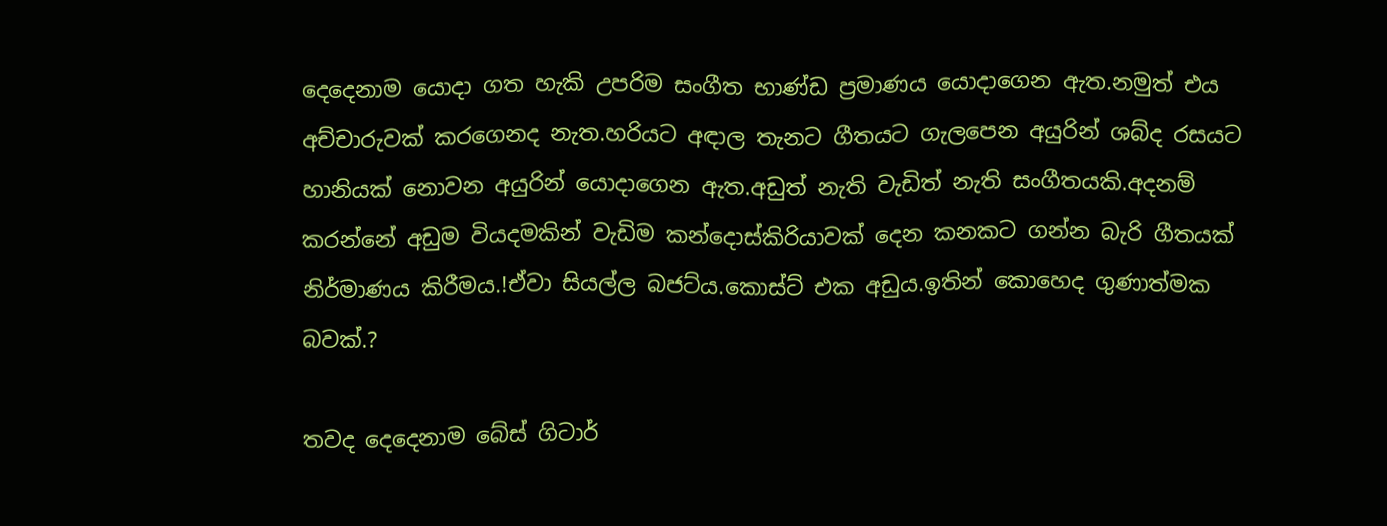දෙදෙනාම යොදා ගත හැකි උපරිම සංගීත භාණ්ඩ ප්‍රමාණය යොදාගෙන ඇත.නමුත් එය අච්චාරුවක් කරගෙනද නැත.හරියට අඳාල තැනට ගීතයට ගැලපෙන අයුරින් ශබ්ද රසයට හානියක් නොවන අයුරින් යොදාගෙන ඇත.අඩුත් නැති වැඩිත් නැති සංගීතයකි.අදනම් කරන්නේ අඩුම වියදමකින් වැඩිම කන්දොස්කිරියාවක් දෙන කනකට ගන්න බැරි ගීතයක් නිර්මාණය කිරීමය.!ඒවා සියල්ල බජට්ය.කොස්ට් එක අඩුය.ඉතින් කොහෙද ගුණාත්මක බවක්.?

තවද දෙදෙනාම බේස් ගිටාර්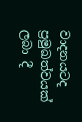වාදනයටද ප්‍රමුඛත්වයක් ලබා දී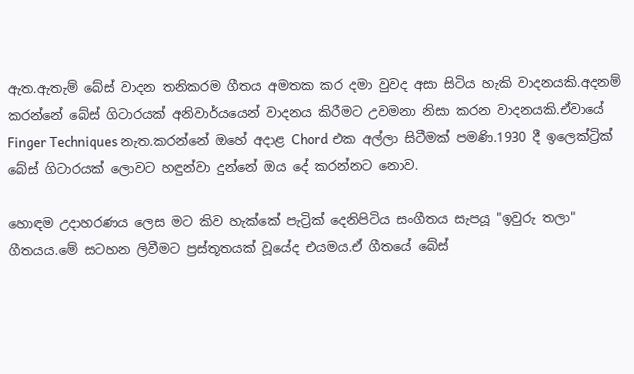ඇත.ඇතැම් බේස් වාදන තනිකරම ගීතය අමතක කර දමා වුවද අසා සිටිය හැකි වාදනයකි.අදනම් කරන්නේ බේස් ගිටාරයක් අනිවාර්යයෙන් වාදනය කිරීමට උවමනා නිසා කරන වාදනයකි.ඒවායේ Finger Techniques නැත.කරන්නේ ඔහේ අදාළ Chord එක අල්ලා සිටීමක් පමණි.1930 දී ඉලෙක්ට්‍රික් බේස් ගිටාරයක් ලොවට හඳුන්වා දුන්නේ ඔය දේ කරන්නට නොව.

හොඳම උදාහරණය ලෙස මට කිව හැක්කේ පැට්‍රික් දෙනිපිටිය සංගීතය සැපයූ "ඉවුරු තලා" ගීතයය.මේ සටහන ලිවීමට ප්‍රස්තූතයක් වූයේද එයමය.ඒ ගීතයේ බේස්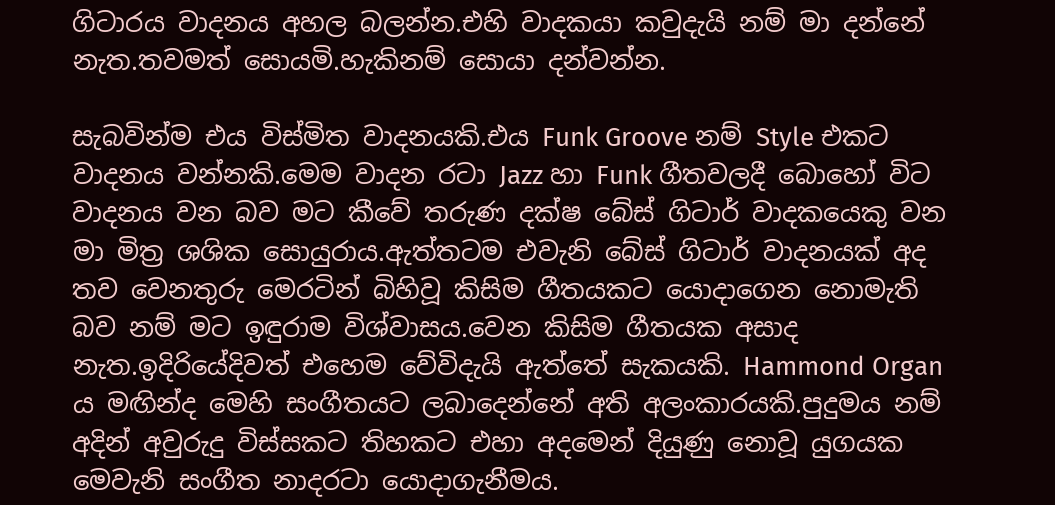ගිටාරය වාදනය අහල බලන්න.එහි වාදකයා කවුදැයි නම් මා දන්නේ නැත.තවමත් සොයමි.හැකිනම් සොයා දන්වන්න.

සැබවින්ම එය විස්මිත වාදනයකි.එය Funk Groove නම් Style එකට වාදනය වන්නකි.මෙම වාදන රටා Jazz හා Funk ගීතවලදී බොහෝ විට වාදනය වන බව මට කීවේ තරුණ දක්ෂ බේස් ගිටාර් වාදකයෙකු වන මා මිත්‍ර ශශික සොයුරාය.ඇත්තටම එවැනි බේස් ගිටාර් වාදනයක් අද තව වෙනතුරු මෙරටින් බිහිවූ කිසිම ගීතයකට යොදාගෙන නොමැති බව නම් මට ඉඳුරාම විශ්වාසය.වෙන කිසිම ගීතයක අසාද නැත.ඉදිරියේදිවත් එහෙම වේවිදැයි ඇත්තේ සැකයකි. Hammond Organ ය මඟින්ද මෙහි සංගීතයට ලබාදෙන්නේ අති අලංකාරයකි.පුදුමය නම් අදින් අවුරුදු විස්සකට තිහකට එහා අදමෙන් දියුණු නොවූ යුගයක මෙවැනි සංගීත නාදරටා යොදාගැනීමය.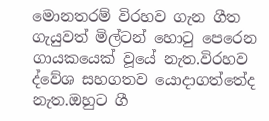මොනතරම් විරහව ගැන ගීත ගැයුවත් මිල්ටන් හොටු පෙරෙන ගායකයෙක් වූයේ නැත.විරහව ද්වේශ සහගතව යොදාගත්තේද නැත.ඔහුට ගී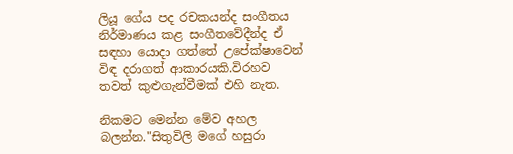ලියූ ගේය පද රචකයන්ද සංගීතය නිර්මාණය කළ සංගීතවේදීන්ද ඒ සඳහා යොදා ගත්තේ උපේක්ෂාවෙන් විඳ දරාගත් ආකාරයකි.විරහව තවත් කුළුගැන්වීමක් එහි නැත.

නිකමට මෙන්න මේව අහල බලන්න."සිතුවිලි මගේ හසුරා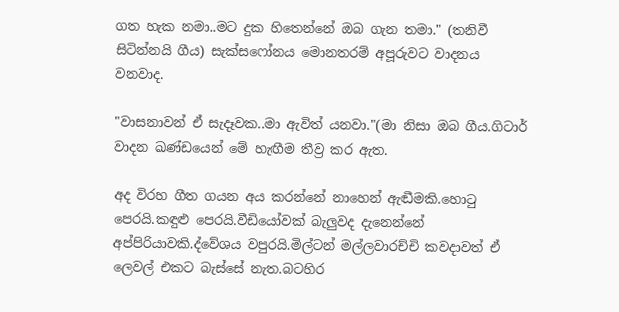ගත හැක නමා..මට දුක හිතෙන්නේ ඔබ ගැන තමා." (තනිවී සිටින්නයි ගීය) සැක්සෆෝනය මොනතරම් අපූරුවට වාදනය වනවාද.

"වාසනාවන් ඒ සැදෑවක..මා ඇවිත් යනවා."(මා නිසා ඔබ ගීය.ගිටාර් වාදන ඛණ්ඩයෙන් මේ හැඟීම තීව්‍ර කර ඇත.

අද විරහ ගීත ගයන අය කරන්නේ නාහෙන් ඇඬීමකි.හොටු පෙරයි.කඳුළු පෙරයි.වීඩියෝවක් බැලුවද දැනෙන්නේ අප්පිරියාවකි.ද්වේශය වපුරයි.මිල්ටන් මල්ලවාරච්චි කවදාවත් ඒ ලෙවල් එකට බැස්සේ නැත.බටහිර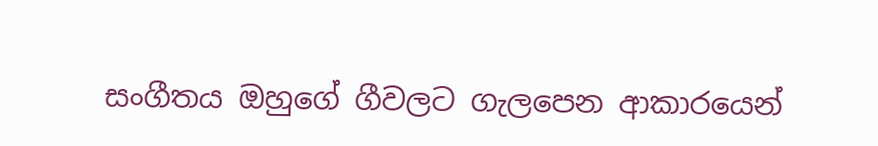සංගීතය ඔහුගේ ගීවලට ගැලපෙන ආකාරයෙන්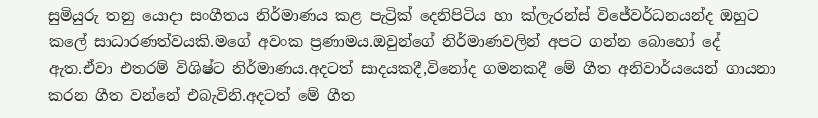සුමියුරු තනු යොදා සංගීතය නිර්මාණය කළ පැට්‍රික් දෙනිපිටිය හා ක්ලැරන්ස් විජේවර්ධනයන්ද ඔහුට කලේ සාධාරණත්වයකි.මගේ අවංක ප්‍රණාමය.ඔවුන්ගේ නිර්මාණවලින් අපට ගන්න බොහෝ දේ ඇත.ඒවා එතරම් විශිෂ්ට නිර්මාණය.අදටත් සාදයකදී,විනෝද ගමනකදී මේ ගීත අනිවාර්යයෙන් ගායනා කරන ගීත වන්නේ එබැවිනි.අදටත් මේ ගීත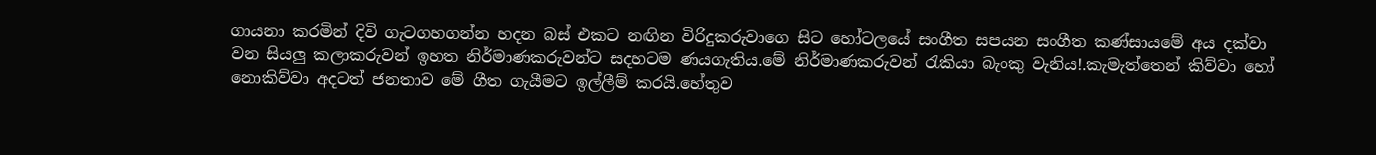ගායනා කරමින් දිවි ගැටගහගන්න හදන බස් එකට නඟින විරිදුකරුවාගෙ සිට හෝටලයේ සංගීත සපයන සංගීත කණ්සායමේ අය දක්වා වන සියලු කලාකරුවන් ඉහත නිර්මාණකරුවන්ට සදහටම ණයගැතිය.මේ නිර්මාණකරුවන් රැකියා බැංකු වැනිය!.කැමැත්තෙන් කිව්වා හෝ නොකිව්වා අදටත් ජනතාව මේ ගීත ගැයීමට ඉල්ලීම් කරයි.හේතුව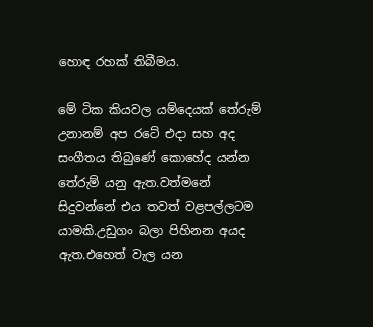හොඳ රහක් තිබීමය.

මේ ටික කියවල යම්දෙයක් තේරුම් උනානම් අප රටේ එදා සහ අද සංගීතය තිබුණේ කොහේද යන්න තේරුම් යනු ඇත.වත්මනේ සිදුවන්නේ එය තවත් වළපල්ලටම යාමකි.උඩුගං බලා පිහිනන අයද ඇත.එහෙත් වැල යන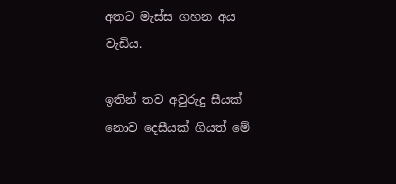අතට මැස්ස ගහන අය වැඩිය.

ඉතින් තව අවුරුදු සීයක් නොව දෙසීයක් ගියත් මේ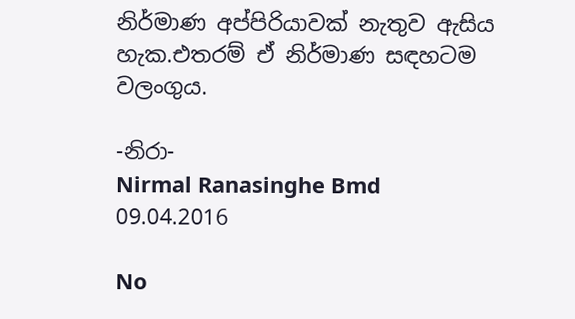නිර්මාණ අප්පිරියාවක් නැතුව ඇසිය හැක.එතරම් ඒ නිර්මාණ සඳහටම වලංගුය.

-නිරා-
Nirmal Ranasinghe Bmd
09.04.2016

No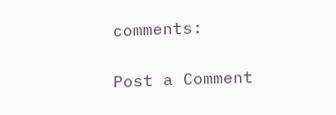comments:

Post a Comment